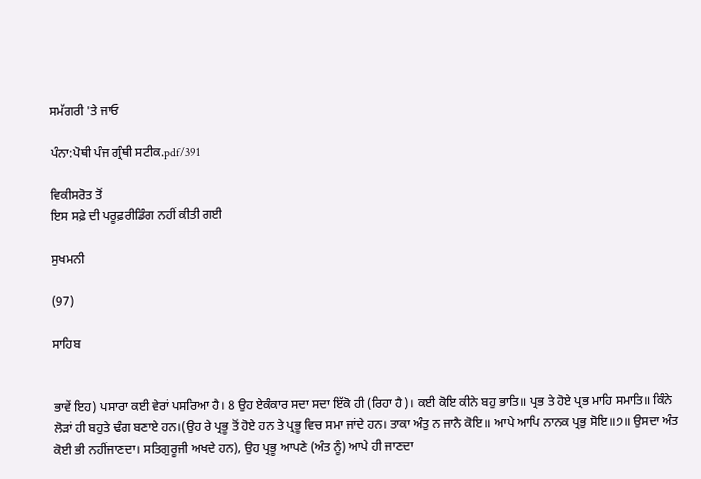ਸਮੱਗਰੀ 'ਤੇ ਜਾਓ

ਪੰਨਾ:ਪੋਥੀ ਪੰਜ ਗ੍ਰੰਥੀ ਸਟੀਕ.pdf/391

ਵਿਕੀਸਰੋਤ ਤੋਂ
ਇਸ ਸਫ਼ੇ ਦੀ ਪਰੂਫ਼ਰੀਡਿੰਗ ਨਹੀਂ ਕੀਤੀ ਗਈ

ਸੁਖਮਨੀ

(97)

ਸਾਹਿਬ


ਭਾਵੇਂ ਇਹ) ਪਸਾਰਾ ਕਈ ਵੇਰਾਂ ਪਸਰਿਆ ਹੈ। 8 ਉਹ ਏਕੰਕਾਰ ਸਦਾ ਸਦਾ ਇੱਕੋ ਹੀ (ਰਿਹਾ ਹੈ)। ਕਈ ਕੋਇ ਕੀਨੇ ਬਹੁ ਭਾਤਿ॥ ਪ੍ਰਭ ਤੇ ਹੋਏ ਪ੍ਰਭ ਮਾਹਿ ਸਮਾਤਿ॥ ਕਿੰਨੇ ਲੋੜਾਂ ਹੀ ਬਹੁਤੇ ਢੰਗ ਬਣਾਏ ਹਨ।(ਉਹ ਰੇ ਪ੍ਰਭੂ ਤੋਂ ਹੋਏ ਹਨ ਤੇ ਪ੍ਰਭੂ ਵਿਚ ਸਮਾ ਜਾਂਦੇ ਹਨ। ਤਾਕਾ ਅੰਤੁ ਨ ਜਾਨੈ ਕੋਇ॥ ਆਪੇ ਆਪਿ ਨਾਨਕ ਪ੍ਰਭੁ ਸੋਇ॥੭॥ ਉਸਦਾ ਅੰਤ ਕੋਈ ਭੀ ਨਹੀਂਜਾਣਦਾ। ਸਤਿਗੁਰੂਜੀ ਅਖਦੇ ਹਨ), ਉਹ ਪ੍ਰਭੂ ਆਪਣੇ (ਅੰਤ ਨੂੰ) ਆਪੇ ਹੀ ਜਾਣਦਾ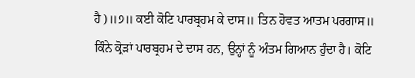ਹੈ)॥੭॥ ਕਈ ਕੋਟਿ ਪਾਰਬ੍ਰਹਮ ਕੇ ਦਾਸ॥ ਤਿਨ ਹੋਵਤ ਆਤਮ ਪਰਗਾਸ॥ ਕਿੰਨੇ ਕ੍ਰੋੜਾਂ ਪਾਰਬ੍ਰਹਮ ਦੇ ਦਾਸ ਹਨ, ਉਨ੍ਹਾਂ ਨੂੰ ਅੰਤਮ ਗਿਆਨ ਹੁੰਦਾ ਹੈ। ਕੋਟਿ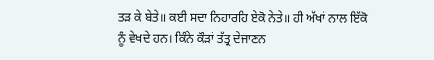ਤੜ ਕੇ ਬੇਤੇ॥ ਕਈ ਸਦਾ ਨਿਹਾਰਹਿ ਏਕੋ ਨੇਤੇ॥ ਹੀ ਅੱਖਾਂ ਨਾਲ ਇੱਕੋ ਨੂੰ ਵੇਖਦੇ ਹਨ। ਕਿੰਨੇ ਕੌੜਾਂ ਤੱਤ੍ਰ ਦੇਜਾਣਨ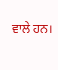ਵਾਲੇ ਹਨ।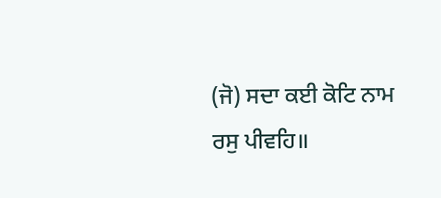(ਜੋ) ਸਦਾ ਕਈ ਕੋਟਿ ਨਾਮ ਰਸੁ ਪੀਵਹਿ॥